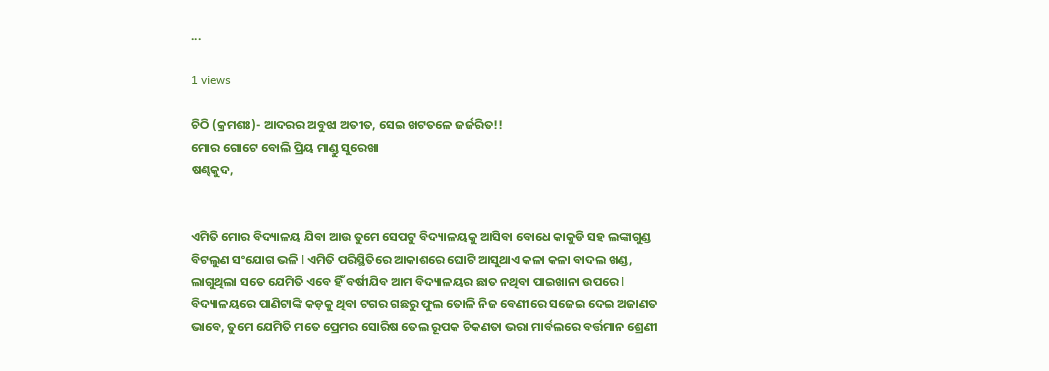...

1 views

ଚିଠି (କ୍ରମଶଃ)- ଆଦରର ଅବୁଝା ଅତୀତ, ସେଇ ଖଟତଳେ ଜର୍ଜରିତ!!
ମୋର ଗୋଟେ ବୋଲି ପ୍ରିୟ ମାଣ୍ଡୁ ସୁରେଖା
ଷଣ୍ଢକୁଦ,


ଏମିତି ମୋର ବିଦ୍ୟାଳୟ ଯିବା ଆଉ ତୁମେ ସେପଟୁ ବିଦ୍ୟାଳୟକୁ ଆସିବା ବୋଧେ କାକୁଡି ସହ ଲଙ୍କାଗୁଣ୍ଡ ବିଟଲୁଣ ସଂଯୋଗ ଭଳି l ଏମିତି ପରିସ୍ଥିତିରେ ଆକାଶରେ ଘୋଟି ଆସୁଥାଏ କଳା କଳା ବାଦଲ ଖଣ୍ଡ, ଲାଗୁଥିଲା ସତେ ଯେମିତି ଏବେ ହିଁ ବର୍ଷୀଯିବ ଆମ ବିଦ୍ୟାଳୟର ଛାତ ନଥିବା ପାଇଖାନା ଉପରେ l ବିଦ୍ୟାଳୟରେ ପାଣିଟାଙ୍କି କଡ଼କୁ ଥିବା ଟଗର ଗଛରୁ ଫୁଲ ତୋଳି ନିଜ ବେଣୀରେ ସଜେଇ ଦେଇ ଅଜାଣତ ଭାବେ, ତୁମେ ଯେମିତି ମତେ ପ୍ରେମର ସୋରିଷ ତେଲ ରୂପକ ଚିକଣତା ଭରା ମାର୍ବଲରେ ବର୍ତ୍ତମାନ ଶ୍ରେଣୀ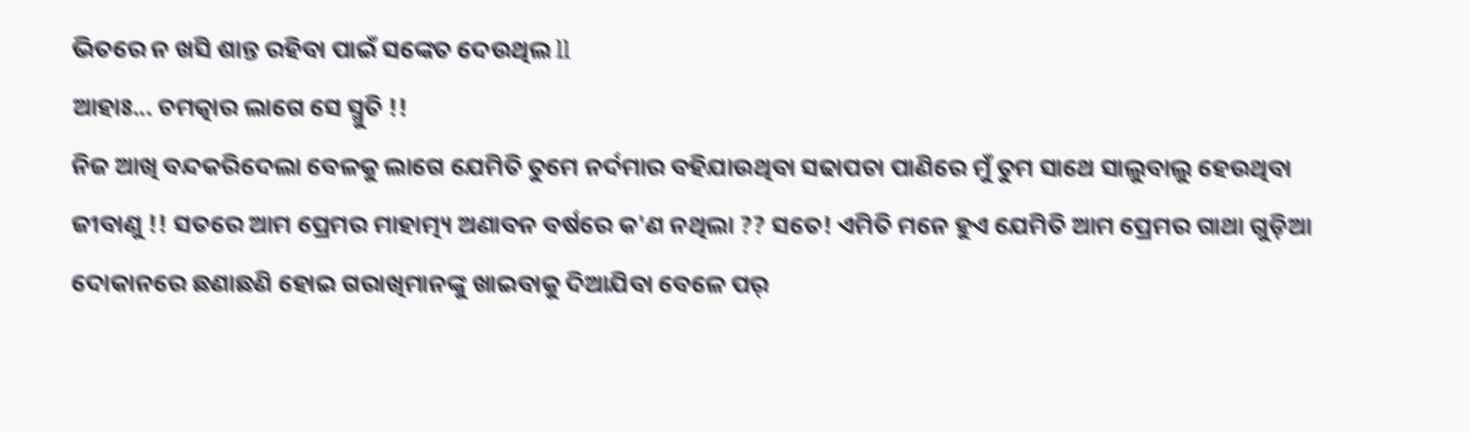ଭିତରେ ନ ଖସି ଶାନ୍ତ ରହିବା ପାଇଁ ସଙ୍କେତ ଦେଉଥିଲ ll
ଆହାଃ... ଚମତ୍କାର ଲାଗେ ସେ ସ୍ମୁତି !!
ନିଜ ଆଖି ବନ୍ଦକରିଦେଲା ବେଳକୁ ଲାଗେ ଯେମିତି ତୁମେ ନର୍ଦମାର ବହିଯାଉଥିବା ସଢାପଚା ପାଣିରେ ମୁଁ ତୁମ ସାଥେ ସାଲୁବାଲୁ ହେଉଥିବା ଜୀବାଣୁ !! ସତରେ ଆମ ପ୍ରେମର ମାହାତ୍ମ୍ୟ ଅଣାବନ ବର୍ଷରେ କ'ଣ ନଥିଲା ?? ସତେ! ଏମିତି ମନେ ହୁଏ ଯେମିତି ଆମ ପ୍ରେମର ଗାଥା ଗୁଡ଼ିଆ ଦୋକାନରେ ଛଣାଛଣି ହୋଇ ଗରାଖିମାନଙ୍କୁ ଖାଇବାକୁ ଦିଆଯିବା ବେଳେ ପର୍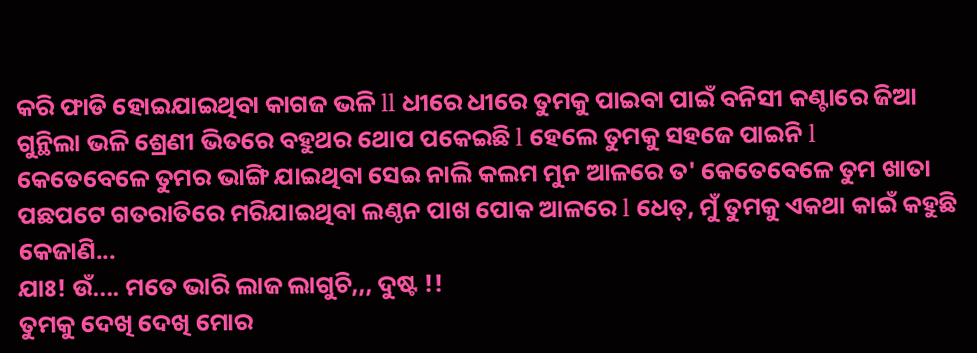କରି ଫାଡି ହୋଇଯାଇଥିବା କାଗଜ ଭଳି ll ଧୀରେ ଧୀରେ ତୁମକୁ ପାଇବା ପାଇଁ ବନିସୀ କଣ୍ଟାରେ ଜିଆ ଗୁନ୍ଥିଲା ଭଳି ଶ୍ରେଣୀ ଭିତରେ ବହୁଥର ଥୋପ ପକେଇଛି l ହେଲେ ତୁମକୁ ସହଜେ ପାଇନି l
କେତେବେଳେ ତୁମର ଭାଙ୍ଗି ଯାଇଥିବା ସେଇ ନାଲି କଲମ ମୁନ ଆଳରେ ତ' କେତେବେଳେ ତୁମ ଖାତା ପଛପଟେ ଗତରାତିରେ ମରିଯାଇଥିବା ଲଣ୍ଠନ ପାଖ ପୋକ ଆଳରେ l ଧେତ୍, ମୁଁ ତୁମକୁ ଏକଥା କାଇଁ କହୁଛି କେଜାଣି...
ଯାଃ! ଉଁ.... ମତେ ଭାରି ଲାଜ ଲାଗୁଚି,,, ଦୁଷ୍ଟ !!
ତୁମକୁ ଦେଖି ଦେଖି ମୋର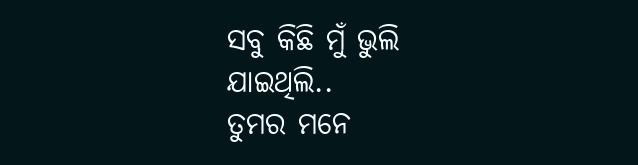ସବୁ କିଛି ମୁଁ ଭୁଲି ଯାଇଥିଲି..
ତୁମର ମନେ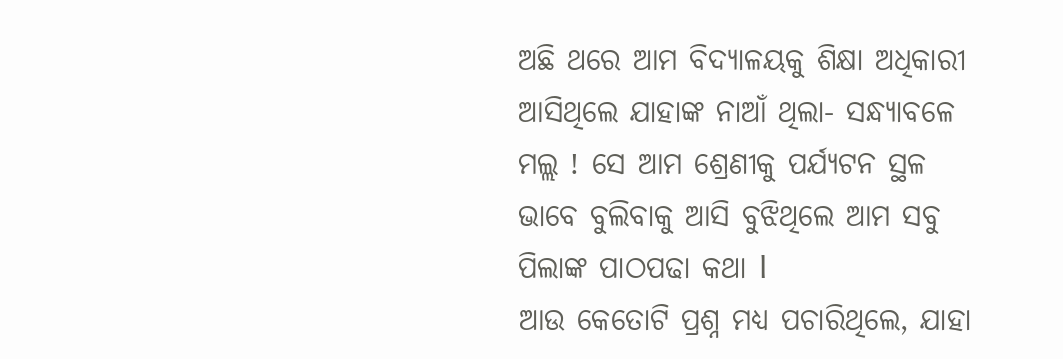ଅଛି ଥରେ ଆମ ବିଦ୍ୟାଳୟକୁ ଶିକ୍ଷା ଅଧିକାରୀ ଆସିଥିଲେ ଯାହାଙ୍କ ନାଆଁ ଥିଲା- ସନ୍ଧ୍ୟାବଳେ ମଲ୍ଲ ! ସେ ଆମ ଶ୍ରେଣୀକୁ ପର୍ଯ୍ୟଟନ ସ୍ଥଳ ଭାବେ ବୁଲିବାକୁ ଆସି ବୁଝିଥିଲେ ଆମ ସବୁ ପିଲାଙ୍କ ପାଠପଢା କଥା l
ଆଉ କେତୋଟି ପ୍ରଶ୍ନ ମଧ୍ୟ ପଚାରିଥିଲେ, ଯାହା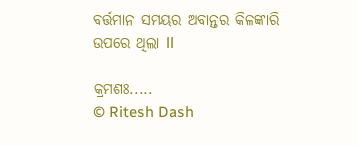ବର୍ତ୍ତମାନ ସମୟର ଅବାନ୍ତର କିଳଙ୍କାରି ଉପରେ ଥିଲା ll

କ୍ରମଶଃ.....
© Ritesh Dash